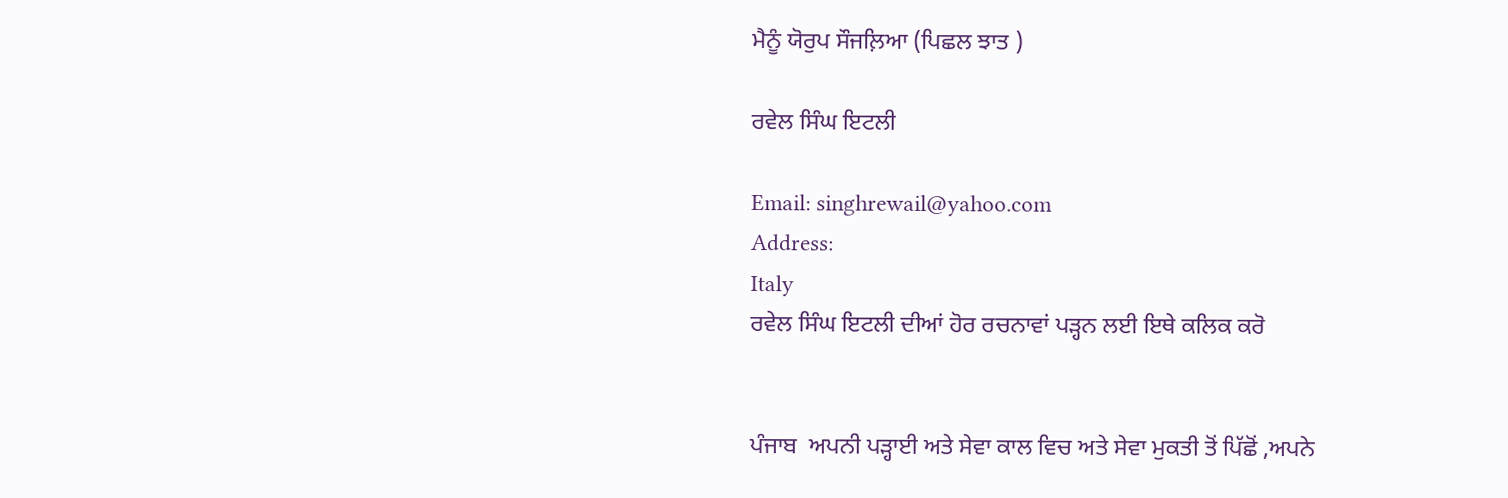ਮੈਨੂੰ ਯੋਰੁਪ ਸੌਜਲ਼ਿਆ (ਪਿਛਲ ਝਾਤ )

ਰਵੇਲ ਸਿੰਘ ਇਟਲੀ

Email: singhrewail@yahoo.com
Address:
Italy
ਰਵੇਲ ਸਿੰਘ ਇਟਲੀ ਦੀਆਂ ਹੋਰ ਰਚਨਾਵਾਂ ਪੜ੍ਹਨ ਲਈ ਇਥੇ ਕਲਿਕ ਕਰੋ


ਪੰਜਾਬ  ਅਪਨੀ ਪੜ੍ਹਾਈ ਅਤੇ ਸੇਵਾ ਕਾਲ ਵਿਚ ਅਤੇ ਸੇਵਾ ਮੁਕਤੀ ਤੋਂ ਪਿੱਛੋਂ ,ਅਪਨੇ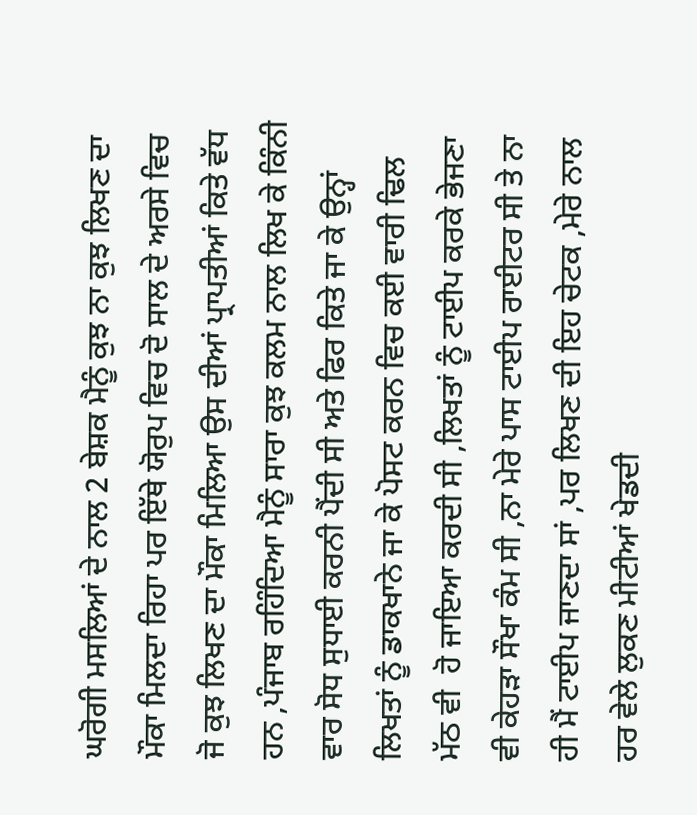ਘਰੋਗੀ ਮਸਲਿਆਂ ਦੇ ਨਾਲ 2 ਬੇਸ਼ਕ ਮੈਨੂੰ ਕੁਝ ਨਾ ਕੁਝ ਲਿਖਣ ਦਾ ਮੌਕਾ ਮਿਲਦਾ ਰਿਹਾ ਪਰ ਇੱਥੇ ਯੋਰੁਪ ਵਿਚ ਦੋ ਸਾਲ ਦੇ ਅਰਸੇ ਵਿਚ ਜੋ ਕੁਝ ਲਿਖਣ ਦਾ ਮੌਕਾ ਮਿਲਿਆ ਉਸ ਦੀਆਂ ਪ੍ਰਾਪਤੀਆਂ ਕਿਤੇ ਵੱਧ ਹਨ ,ਪੰਜਾਬ ਰਹਿੰਦਿਆ ਮੈਨੂੰ ਸਾਰਾ ਕੁਝ ਕਲਮ ਨਾਲ ਲਿਖ ਕੇ ਕਿੰਨੀ ਵਾਰ ਸੋਧ ਸੁਧਾਈ ਕਰਨੀ ਪੈਂਦੀ ਸੀ ਅਤੇ ਫਿਰ ਕਿਤੇ ਜਾ ਕੇ ਉਨ੍ਹਾਂ ਲਿਖਤਾਂ ਨੂੰ ਡਾਕਖਾਨੇ ਜਾ ਕੇ ਪੋਸਟ ਕਰਨ ਵਿਚ ਕਈ ਵਾਰੀ ਢਿਲ ਮੱਠ ਵੀ  ਹੋ ਜਾਇਆ ਕਰਦੀ ਸੀ ,ਲਿਖਤਾਂ ਨੂੰ ਟਾਈਪ ਕਰਕੇ ਭੇਜਣਾ ਵੀ ਕੇਹੜਾ ਸੌਖਾ ਕੰਮ ਸੀ ,ਨਾ ਮੇਰੇ ਪਾਸ ਟਾਈਪ ਰਾਈਟਰ ਸੀ ਤੇ ਨਾ ਹੀ ਮੈਂ ਟਾਈਪ ਜਾਣਦਾ ਸਾਂ ,ਪਰ ਲਿਖਣ ਦੀ ਇਹ ਚੇਟਕ ,ਮੇਰੇ ਨਾਲ ਹਰ ਵੇਲੇ ਲੁਕਣ ਮੀਟੀਆਂ ਖੇਡਦੀ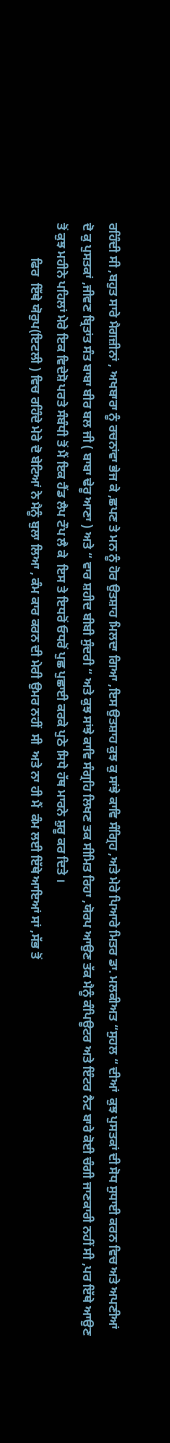ਰਹਿੰਦੀ ਸੀ ,ਬਹੁਤ ਸਾਰੇ ਮੈਗਜ਼ੀਨਾਂ , ਅਖਬਾਰਾ ਨੂੰ ਰਚਨਾਂਵਾ ਭੇਜ ਕੇ ,ਛਪਣ ਤੇ ਮਨ ਨੂੰ ਹੋਰ ਉਤਸ਼ਾਹ ਮਿਲਦਾ ਗਿਆ ,ਇਸ ਉਤਸ਼ਾਹ ਕੁਝ ਕੁ ਸਾਂਝੇ ਕਾਵਿ ਸੰਗ੍ਰਿਹ ,ਅਤੇ ਮੇਰੇ ਪਿਆਰੇ ਮਿਤਰ ਡਾ. ਮਲਕੀਅਤ “ਸੁਹਲ “ ਦੀਆਂ  ਕੁਝ ਪੁਸਤਕਾਂ ਦੀ ਸੋਧ ਸੁਧਾਈ ਕਰਨ ਵਿਚ ਅਤੇ ਅਪਣੀਆਂ ਦੋ ਕੁ ਪੁਸਤਕਾਂ ,ਜੀਵਣ ਬ੍ਰਿਤਾਂਤ ਸੰਤ ਬਾਬਾ ਬੀਰ ਬਲ ਜੀ ( ਬਾਬਾ ਢੇਰੂ ਆਣਾ ) ਅਤੇ “ ਵਾਰ ਸ਼ਹੀਦ ਬੀਬੀ ਸੁੰਦਰੀ “ ਅਤੇ ਕੁਝ ਸਾਂਝੇ ਕਾਵਿ ਸੰਗ੍ਰਹਿ ਲਿਖਣ ਤਕ ਸੀਮਿਤ ਰਿਹਾ ,ਯੋਰਪ ਆਉਣ ਤੱਕ ਮੈਨੂੰ ਕੰਪਿਊਟਰ ਅਤੇ ਇੰਟਰ ਨੈਟ ਬਾਰੇ ਕੋਈ ਚੰਗੀ ਜਾਣਕਾਰੀ ਨਹੀਂ ਸੀ ,ਪਰ ਇੱਥੇ ਆਉਣ ਤੋਂ ਕੁਝ ਮਹੀਨੇ ਪਹਿਲਾਂ ਮੇਰੇ ਇਕ ਵਿਦੇਸ਼ੋ ਪਰਤੇ ਸੰਬੰਧੀ ਤੋਂ ਮੈਂ ਇਕ ਹੈਂਡ ਲੈਪ ਟੌਪ ਲੈ ਕੇ  ਇਸ ਤੇ ਇਧਰੋਂ ਓਧਰੋਂ ਪੁਛ ਪੁਛਾਈ ਕਰਕੇ ਪੁਠੇ ਸਿਧੇ ਹੱਥ ਮਾਰਨੇ ਸ਼ੁਰੂ ਕਰ ਦਿਤੇ ।
           ਫਿਰ  ਇੱਥੇ ਯੋਰੁਪ(ਇਟਲੀ ) ਵਿਚ ਰਹਿੰਦੇ ਮੇਰੇ ਦੋ ਬੇਟਿਆਂ ਨੇ ਮੈਨੂੰ ਬੁਲਾ ਲਿਆ , ਕੰਮ ਕਾਰ ਕਰਨ ਦੀ ਮੇਰੀ ਉਮਰ ਨਹੀਂ  ਸੀ  ਅਤੇ ਨਾ ਹੀ ਮੈਂ  ਕੰਮ ਲਈ ਇੱਥੇ ਆਇਆਂ ਸਾਂ ,ਸੱਭ ਤੋਂ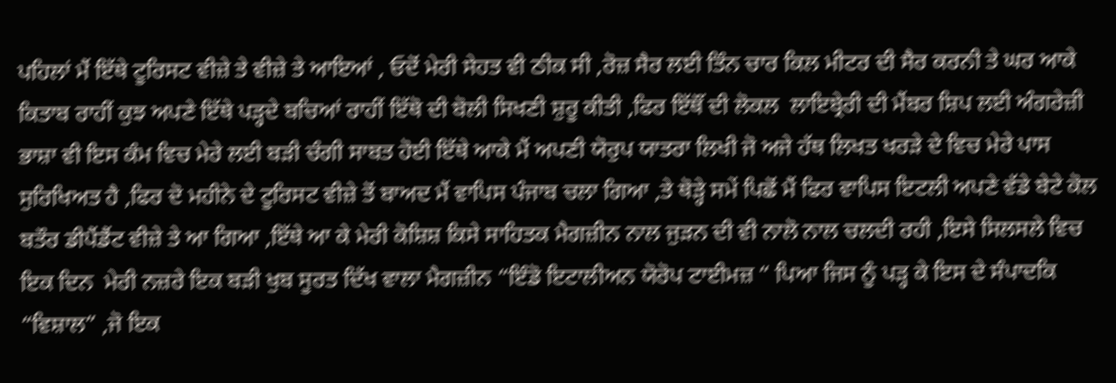ਪਹਿਲਾਂ ਮੈਂ ਇੱਥੇ ਟੂਰਿਸਟ ਵੀਜ਼ੇ ਤੇ ਵੀਜ਼ੇ ਤੇ ਆਇਆਂ , ਓਦੋਂ ਮੇਰੀ ਸੇਹਤ ਵੀ ਠੀਕ ਸੀ ,ਰੋਜ਼ ਸੈਰ ਲਈ ਤਿੰਨ ਚਾਰ ਕਿਲ ਮੀਟਰ ਦੀ ਸੈਰ ਕਰਨੀ ਤੇ ਘਰ ਆਕੇ ਕਿਤਾਬ ਰਾਹੀਂ ਕੁਝ ਅਪਣੇ ਇੱਥੇ ਪੜ੍ਹਦੇ ਬਚਿਆਂ ਰਾਹੀਂ ਇੱਥੋ ਦੀ ਬੋਲੀ ਸਿਖਣੀ ਸ਼ੁਰੂ ਕੀਤੀ ,ਫਿਰ ਇੱਥੌਂ ਦੀ ਲੋਕਲ  ਲਾਇਬ੍ਰੇਰੀ ਦੀ ਮੈਂਬਰ ਸ਼ਿਪ ਲਈ ਅੰਗਰੇਜ਼ੀ ਭਾਸ਼ਾ ਵੀ ਇਸ ਕੰਮ ਵਿਚ ਮੇਰੇ ਲਈ ਬੜੀ ਚੰਗੀ ਸਾਬਤ ਹੋਈ ਇੱਥੇ ਆਕੇ ਮੈਂ ਅਪਣੀ ਯੋਰੁਪ ਯਾਤਰਾ ਲਿਖੀ ਜੋ ਅਜੇ ਹੱਥ ਲਿਖਤ ਖਰੜੇ ਦੇ ਵਿਚ ਮੇਰੇ ਪਾਸ ਸੁਰਿਖਿਅਤ ਹੈ ,ਫਿਰ ਦੋ ਮਹੀਨੇ ਦੇ ਟੂਰਿਸਟ ਵੀਜ਼ੇ ਤੋਂ ਬਾਅਦ ਮੈਂ ਵਾਪਿਸ ਪੰਜਾਬ ਚਲਾ ਗਿਆ ,ਤੇ ਥੋੜ੍ਹੇ ਸਮੇਂ ਪਿਛੋਂ ਮੈਂ ਫਿਰ ਵਾਪਿਸ ਇਟਲੀ ਅਪਣੇ ਵੱਡੇ ਬੇਟੇ ਕੋਲ ਬਤੌਰ ਡੀਪੈਂਡੈਂਟ ਵੀਜ਼ੇ ਤੇ ਆ ਗਿਆ ,ਇੱਥੇ ਆ ਕੇ ਮੇਰੀ ਕੋਸ਼ਿਸ਼ ਕਿਸੇ ਸਾਹਿਤਕ ਮੈਗਜ਼ੀਨ ਨਾਲ ਜੁੜਨ ਦੀ ਵੀ ਨਾਲੋ ਨਾਲ ਚਲਦੀ ਰਹੀ ,ਇਸੇ ਸਿਲਸਲੇ ਵਿਚ ਇਕ ਦਿਨ  ਮੇਰੀ ਨਜ਼ਰੇ ਇਕ ਬੜੀ ਖੁਬ ਸੂਰਤ ਦਿੱਖ ਵਾਲਾ ਮੈਗਜ਼ੀਨ “ਇੰਡੋ ਇਟਾਲੀਅਨ ਯੋਰੋਪ ਟਾਈਮਜ਼ “ ਪਿਆ ਜਿਸ ਨੂੰ ਪੜ੍ਹ ਕੇ ਇਸ ਦੇ ਸੰਪਾਦਕਿ “ਵਿਸ਼ਾਲ” ,ਜੋ ਇਕ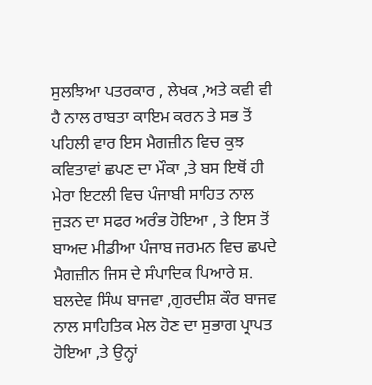ਸੁਲਝਿਆ ਪਤਰਕਾਰ , ਲੇਖਕ ,ਅਤੇ ਕਵੀ ਵੀ ਹੈ ਨਾਲ ਰਾਬਤਾ ਕਾਇਮ ਕਰਨ ਤੇ ਸਭ ਤੋਂ ਪਹਿਲੀ ਵਾਰ ਇਸ ਮੈਗਜ਼ੀਨ ਵਿਚ ਕੁਝ ਕਵਿਤਾਵਾਂ ਛਪਣ ਦਾ ਮੌਕਾ ,ਤੇ ਬਸ ਇਥੋਂ ਹੀ ਮੇਰਾ ਇਟਲੀ ਵਿਚ ਪੰਜਾਬੀ ਸਾਹਿਤ ਨਾਲ ਜੁੜਨ ਦਾ ਸਫਰ ਅਰੰਭ ਹੋਇਆ , ਤੇ ਇਸ ਤੋਂ ਬਾਅਦ ਮੀਡੀਆ ਪੰਜਾਬ ਜਰਮਨ ਵਿਚ ਛਪਦੇ ਮੈਗਜ਼ੀਨ ਜਿਸ ਦੇ ਸੰਪਾਦਿਕ ਪਿਆਰੇ ਸ਼. ਬਲਦੇਵ ਸਿੰਘ ਬਾਜਵਾ ,ਗੁਰਦੀਸ਼ ਕੌਰ ਬਾਜਵ ਨਾਲ ਸਾਹਿਤਿਕ ਮੇਲ ਹੋਣ ਦਾ ਸੁਭਾਗ ਪ੍ਰਾਪਤ ਹੋਇਆ ,ਤੇ ਉਨ੍ਹਾਂ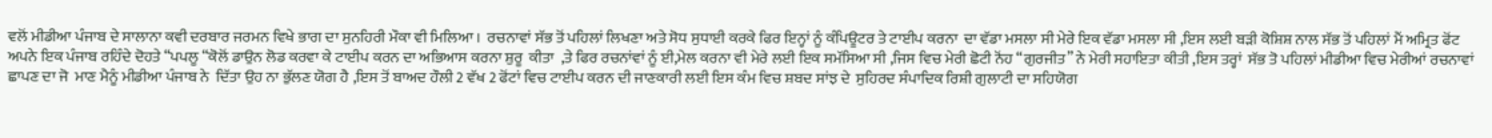ਵਲੋਂ ਮੀਡੀਆ ਪੰਜਾਬ ਦੇ ਸਾਲਾਨਾ ਕਵੀ ਦਰਬਾਰ ਜਰਮਨ ਵਿਖੇ ਭਾਗ ਦਾ ਸੁਨਹਿਰੀ ਮੌਕਾ ਵੀ ਮਿਲਿਆ ।  ਰਚਨਾਵਾਂ ਸੱਭ ਤੋਂ ਪਹਿਲਾਂ ਲਿਖਣਾ ਅਤੇ ਸੋਧ ਸੁਧਾਈ ਕਰਕੇ ਫਿਰ ਇਨ੍ਹਾਂ ਨੂੰ ਕੰਪਿਊਟਰ ਤੇ ਟਾਈਪ ਕਰਨਾ  ਦਾ ਵੱਡਾ ਮਸਲਾ ਸੀ ਮੇਰੇ ਇਕ ਵੱਡਾ ਮਸਲਾ ਸੀ ,ਇਸ ਲਈ ਬੜੀ ਕੋਸ਼ਿਸ਼ ਨਾਲ ਸੱਭ ਤੋਂ ਪਹਿਲਾਂ ਮੈਂ ਅਮ੍ਰਿਤ ਫੋਂਟ ਅਪਨੇ ਇਕ ਪੰਜਾਬ ਰਹਿੰਦੇ ਦੋਹਤੇ “ਪਪਲੂ “ਕੋਲੋਂ ਡਾਉਨ ਲੋਡ ਕਰਵਾ ਕੇ ਟਾਈਪ ਕਰਨ ਦਾ ਅਭਿਆਸ ਕਰਨਾ ਸ਼ੁਰੂ  ਕੀਤਾ  ,ਤੇ ਫਿਰ ਰਚਨਾਂਵਾਂ ਨੂੰ ਈ,ਮੇਲ ਕਰਨਾ ਵੀ ਮੇਰੇ ਲਈ ਇਕ ਸਮੱਸਿਆ ਸੀ ,ਜਿਸ ਵਿਚ ਮੇਰੀ ਛੋਟੀ ਨੋਂਹ “ਗੁਰਜੀਤ” ਨੇ ਮੇਰੀ ਸਹਾਇਤਾ ਕੀਤੀ ,ਇਸ ਤਰ੍ਹਾਂ  ਸੱਭ ਤੋ ਪਹਿਲਾਂ ਮੀਡੀਆ ਵਿਚ ਮੇਰੀਆਂ ਰਚਨਾਵਾਂ ਛਾਪਣ ਦਾ ਜੋ  ਮਾਣ ਮੈਨੂੰ ਮੀਡੀਆ ਪੰਜਾਬ ਨੇ  ਦਿੱਤਾ ਉਹ ਨਾ ਭੁੱਲਣ ਯੋਗ ਹੈ ,ਇਸ ਤੋਂ ਬਾਅਦ ਹੌਲੀ 2 ਵੱਖ 2 ਫੋਂਟਾਂ ਵਿਚ ਟਾਈਪ ਕਰਨ ਦੀ ਜਾਣਕਾਰੀ ਲਈ ਇਸ ਕੰਮ ਵਿਚ ਸ਼ਬਦ ਸਾਂਝ ਦੇ  ਸੁਹਿਰਦ ਸੰਪਾਦਿਕ ਰਿਸ਼ੀ ਗੁਲਾਟੀ ਦਾ ਸਹਿਯੋਗ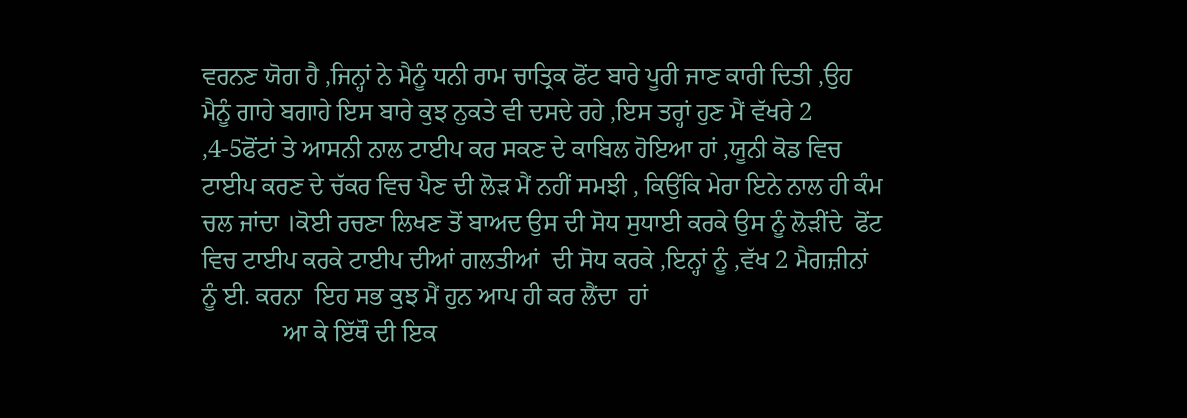ਵਰਨਣ ਯੋਗ ਹੈ ,ਜਿਨ੍ਹਾਂ ਨੇ ਮੈਨੂੰ ਧਨੀ ਰਾਮ ਚਾਤ੍ਰਿਕ ਫੋਂਟ ਬਾਰੇ ਪੂਰੀ ਜਾਣ ਕਾਰੀ ਦਿਤੀ ,ਉਹ ਮੈਨੂੰ ਗਾਹੇ ਬਗਾਹੇ ਇਸ ਬਾਰੇ ਕੁਝ ਨੁਕਤੇ ਵੀ ਦਸਦੇ ਰਹੇ ,ਇਸ ਤਰ੍ਹਾਂ ਹੁਣ ਮੈਂ ਵੱਖਰੇ 2 ,4-5ਫੋਂਟਾਂ ਤੇ ਆਸਨੀ ਨਾਲ ਟਾਈਪ ਕਰ ਸਕਣ ਦੇ ਕਾਬਿਲ ਹੋਇਆ ਹਾਂ ,ਯੂਨੀ ਕੋਡ ਵਿਚ ਟਾਈਪ ਕਰਣ ਦੇ ਚੱਕਰ ਵਿਚ ਪੈਣ ਦੀ ਲੋੜ ਮੈਂ ਨਹੀਂ ਸਮਝੀ , ਕਿਉਂਕਿ ਮੇਰਾ ਇਨੇ ਨਾਲ ਹੀ ਕੰਮ ਚਲ ਜਾਂਦਾ ।ਕੋਈ ਰਚਣਾ ਲਿਖਣ ਤੋਂ ਬਾਅਦ ਉਸ ਦੀ ਸੋਧ ਸੁਧਾਈ ਕਰਕੇ ਉਸ ਨੂੰ ਲੋੜੀਂਦੇ  ਫੋਂਟ ਵਿਚ ਟਾਈਪ ਕਰਕੇ ਟਾਈਪ ਦੀਆਂ ਗਲਤੀਆਂ  ਦੀ ਸੋਧ ਕਰਕੇ ,ਇਨ੍ਹਾਂ ਨੂੰ ,ਵੱਖ 2 ਮੈਗਜ਼ੀਨਾਂ ਨੂੰ ਈ. ਕਰਨਾ  ਇਹ ਸਭ ਕੁਝ ਮੈਂ ਹੁਨ ਆਪ ਹੀ ਕਰ ਲੈਂਦਾ  ਹਾਂ
             ਆ ਕੇ ਇੱਥੌ ਦੀ ਇਕ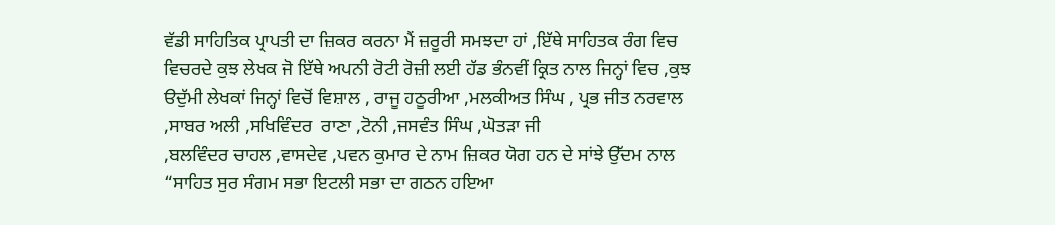ਵੱਡੀ ਸਾਹਿਤਿਕ ਪ੍ਰਾਪਤੀ ਦਾ ਜ਼ਿਕਰ ਕਰਨਾ ਮੈਂ ਜ਼ਰੂਰੀ ਸਮਝਦਾ ਹਾਂ ,ਇੱਥੇ ਸਾਹਿਤਕ ਰੰਗ ਵਿਚ ਵਿਚਰਦੇ ਕੁਝ ਲੇਖਕ ਜੋ ਇੱਥੇ ਅਪਨੀ ਰੋਟੀ ਰੋਜ਼ੀ ਲਈ ਹੱਡ ਭੰਨਵੀਂ ਕ੍ਰਿਤ ਨਾਲ ਜਿਨ੍ਹਾਂ ਵਿਚ ,ਕੁਝ ੳਦੁੱਮੀ ਲੇਖਕਾਂ ਜਿਨ੍ਹਾਂ ਵਿਚੋਂ ਵਿਸ਼ਾਲ , ਰਾਜੂ ਹਠੂਰੀਆ ,ਮਲਕੀਅਤ ਸਿੰਘ , ਪ੍ਰਭ ਜੀਤ ਨਰਵਾਲ ,ਸਾਬਰ ਅਲੀ ,ਸਖਿਵਿੰਦਰ  ਰਾਣਾ ,ਟੋਨੀ ,ਜਸਵੰਤ ਸਿੰਘ ,ਘੋਤੜਾ ਜੀ
,ਬਲਵਿੰਦਰ ਚਾਹਲ ,ਵਾਸਦੇਵ ,ਪਵਨ ਕੁਮਾਰ ਦੇ ਨਾਮ ਜ਼ਿਕਰ ਯੋਗ ਹਨ ਦੇ ਸਾਂਝੇ ਉੱਦਮ ਨਾਲ “ਸਾਹਿਤ ਸੁਰ ਸੰਗਮ ਸਭਾ ਇਟਲੀ ਸਭਾ ਦਾ ਗਠਨ ਹਇਆ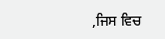,ਜਿਸ ਵਿਚ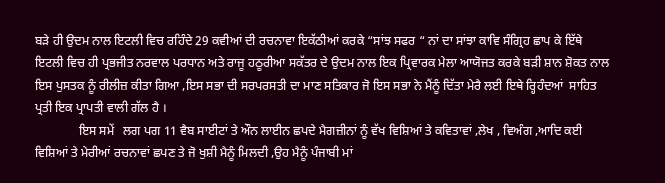ਬੜੇ ਹੀ ਉਦਮ ਨਾਲ ਇਟਲੀ ਵਿਚ ਰਹਿੰਦੇ 29 ਕਵੀਆਂ ਦੀ ਰਚਨਾਵਾ ਇਕੱਠੀਆਂ ਕਰਕੇ “ਸਾਂਝ ਸਫਰ “ ਨਾਂ ਦਾ ਸਾਂਝਾ ਕਾਵਿ ਸੰਗ੍ਰਿਹ ਛਾਪ ਕੇ ਇੱਥੇ ਇਟਲੀ ਵਿਚ ਹੀ ਪ੍ਰਭਜੀਤ ਨਰਵਾਲ ਪਰਧਾਨ ਅਤੇ ਰਾਜੂ ਹਠੂਰੀਆ ਸਕੱਤਰ ਦੇ ਉਦਮ ਨਾਲ ਇਕ ਪ੍ਰਿਵਾਰਕ ਮੇਲਾ ਆਯੋਜਤ ਕਰਕੇ ਬੜੀ ਸ਼ਾਨ ਸ਼ੋਕਤ ਨਾਲ ਇਸ ਪੁਸਤਕ ਨੂੰ ਰੀਲੀਜ਼ ਕੀਤਾ ਗਿਆ ,ਇਸ ਸਭਾ ਦੀ ਸਰਪਰਸਤੀ ਦਾ ਮਾਣ ਸਤਿਕਾਰ ਜੋ ਇਸ ਸਭਾ ਨੇ ਮੈਂਨੂੰ ਦਿੱਤਾ ਮੇਰੈ ਲਈ ਇਥੇ ਰ੍ਹਿਹੰਦਆਂ  ਸਾਹਿਤ ਪ੍ਰਤੀ ਇਕ ਪ੍ਰਾਪਤੀ ਵਾਲੀ ਗੱਲ ਹੈ ।
              ਇਸ ਸਮੇਂ   ਲਗ ਪਗ 11 ਵੈਬ ਸਾਈਟਾਂ ਤੇ ਔਨ ਲਾਈਨ ਛਪਦੇ ਮੈਗਜ਼ੀਨਾਂ ਨੂੰ ਵੱਖ ਵਿਸ਼ਿਆਂ ਤੇ ਕਵਿਤਾਵਾਂ ,ਲੇਖ , ਵਿਅੰਗ ,ਆਦਿ ਕਈ ਵਿਸ਼ਿਆਂ ਤੇ ਮੇਰੀਆਂ ਰਚਨਾਵਾਂ ਛਪਣ ਤੇ ਜੋ ਖੁਸ਼ੀ ਮੈਨੂੰ ਮਿਲਦੀ ,ਉਹ ਮੈਨੂੰ ਪੰਜਾਬੀ ਮਾਂ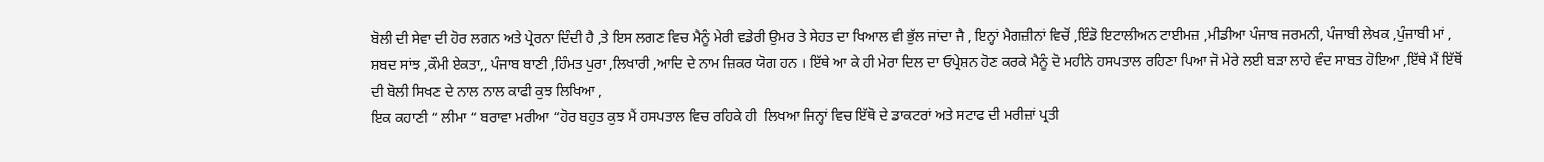ਬੋਲੀ ਦੀ ਸੇਵਾ ਦੀ ਹੋਰ ਲਗਨ ਅਤੇ ਪ੍ਰੇਰਨਾ ਦਿੰਦੀ ਹੈ ,ਤੇ ਇਸ ਲਗਣ ਵਿਚ ਮੈਨੂੰ ਮੇਰੀ ਵਡੇਰੀ ਉਮਰ ਤੇ ਸੇਹਤ ਦਾ ਖਿਆਲ ਵੀ ਭੁੱਲ ਜਾਂਦਾ ਜੈ , ਇਨ੍ਹਾਂ ਮੈਗਜ਼ੀਨਾਂ ਵਿਚੋਂ ,ਇੰਡੋ ਇਟਾਲੀਅਨ ਟਾਈਮਜ਼ ,ਮੀਡੀਆ ਪੰਜਾਬ ਜਰਮਨੀ, ਪੰਜਾਬੀ ਲੇਖਕ ,ਪੁੰਜਾਬੀ ਮਾਂ , ਸ਼ਬਦ ਸਾਂਝ ,ਕੌਮੀ ਏਕਤਾ,, ਪੰਜਾਬ ਬਾਣੀ ,ਹਿੰਮਤ ਪੁਰਾ ,ਲਿਖਾਰੀ ,ਆਦਿ ਦੇ ਨਾਮ ਜ਼ਿਕਰ ਯੋਗ ਹਨ । ਇੱਥੇ ਆ ਕੇ ਹੀ ਮੇਰਾ ਦਿਲ ਦਾ ਓਪ੍ਰੇਸ਼ਨ ਹੋਣ ਕਰਕੇ ਮੈਨੂੰ ਦੋ ਮਹੀਨੇ ਹਸਪਤਾਲ ਰਹਿਣਾ ਪਿਆ ਜੋ ਮੇਰੇ ਲਈ ਬੜਾ ਲਾਹੇ ਵੰਦ ਸਾਬਤ ਹੋਇਆ ,ਇੱਥੇ ਮੈਂ ਇੱਥੋਂ ਦੀ ਬੋਲੀ ਸਿਖਣ ਦੇ ਨਾਲ ਨਾਲ ਕਾਫੀ ਕੁਝ ਲਿਖਿਆ ,
ਇਕ ਕਹਾਣੀ “ ਲੀਮਾ “ ਬਰਾਵਾ ਮਰੀਆ “ਹੋਰ ਬਹੁਤ ਕੁਝ ਮੈਂ ਹਸਪਤਾਲ ਵਿਚ ਰਹਿਕੇ ਹੀ  ਲਿਖਆ ਜਿਨ੍ਹਾਂ ਵਿਚ ਇੱਥੋ ਦੇ ਡਾਕਟਰਾਂ ਅਤੇ ਸਟਾਫ ਦੀ ਮਰੀਜ਼ਾਂ ਪ੍ਰਤੀ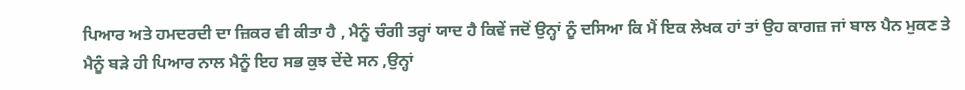ਪਿਆਰ ਅਤੇ ਹਮਦਰਦੀ ਦਾ ਜ਼ਿਕਰ ਵੀ ਕੀਤਾ ਹੈ , ਮੈਨੂੰ ਚੰਗੀ ਤਰ੍ਹਾਂ ਯਾਦ ਹੈ ਕਿਵੇਂ ਜਦੋਂ ਉਨ੍ਹਾਂ ਨੂੰ ਦਸਿਆ ਕਿ ਮੈਂ ਇਕ ਲੇਖਕ ਹਾਂ ਤਾਂ ਉਹ ਕਾਗਜ਼ ਜਾਂ ਬਾਲ ਪੈਨ ਮੁਕਣ ਤੇ ਮੈਨੂੰ ਬੜੇ ਹੀ ਪਿਆਰ ਨਾਲ ਮੈਨੂੰ ਇਹ ਸਭ ਕੁਝ ਦੇਂਦੇ ਸਨ ,ਉਨ੍ਹਾਂ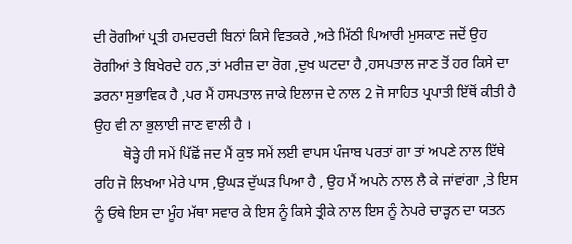ਦੀ ਰੋਗੀਆਂ ਪ੍ਰਤੀ ਹਮਦਰਦੀ ਬਿਨਾਂ ਕਿਸੇ ਵਿਤਕਰੇ ,ਅਤੇ ਮਿੱਠੀ ਪਿਆਰੀ ਮੁਸਕਾਣ ਜਦੋਂ ਉਹ ਰੋਗੀਆਂ ਤੇ ਬਿਖੇਰਦੇ ਹਨ ,ਤਾਂ ਮਰੀਜ਼ ਦਾ ਰੋਗ ,ਦੁਖ ਘਟਦਾ ਹੈ ,ਹਸਪਤਾਲ ਜਾਣ ਤੋਂ ਹਰ ਕਿਸੇ ਦਾ ਡਰਨਾ ਸੁਭਾਵਿਕ ਹੈ ,ਪਰ ਮੈਂ ਹਸਪਤਾਲ ਜਾਕੇ ਇਲਾਜ ਦੇ ਨਾਲ 2 ਜੋ ਸਾਹਿਤ ਪ੍ਰਪਾਤੀ ਇੱਥੋਂ ਕੀਤੀ ਹੈ ਉਹ ਵੀ ਨਾ ਭੁਲਾਈ ਜਾਣ ਵਾਲੀ ਹੈ ।
        ਥੋੜ੍ਹੇ ਹੀ ਸਮੇਂ ਪਿੱਛੋਂ ਜਦ ਮੈਂ ਕੁਝ ਸਮੇਂ ਲਈ ਵਾਪਸ ਪੰਜਾਬ ਪਰਤਾਂ ਗਾ ਤਾਂ ਅਪਣੇ ਨਾਲ ਇੱਥੇ ਰਹਿ ਜੋ ਲਿਖਆ ਮੇਰੇ ਪਾਸ ,ਉਘੜ ਦੁੱਘੜ ਪਿਆ ਹੈ , ਉਹ ਮੈਂ ਅਪਨੇ ਨਾਲ ਲੈ ਕੇ ਜਾਂਵਾਂਗਾ ,ਤੇ ਇਸ ਨੂੰ ਓਥੇ ਇਸ ਦਾ ਮੂੰਹ ਮੱਥਾ ਸਵਾਰ ਕੇ ਇਸ ਨੂੰ ਕਿਸੇ ਤ੍ਰੀਕੇ ਨਾਲ ਇਸ ਨੂੰ ਨੇਪਰੇ ਚਾੜ੍ਹਨ ਦਾ ਯਤਨ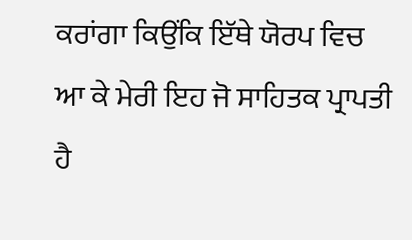ਕਰਾਂਗਾ ਕਿਉਂਕਿ ਇੱਥੇ ਯੋਰਪ ਵਿਚ ਆ ਕੇ ਮੇਰੀ ਇਹ ਜੋ ਸਾਹਿਤਕ ਪ੍ਰਾਪਤੀ ਹੈ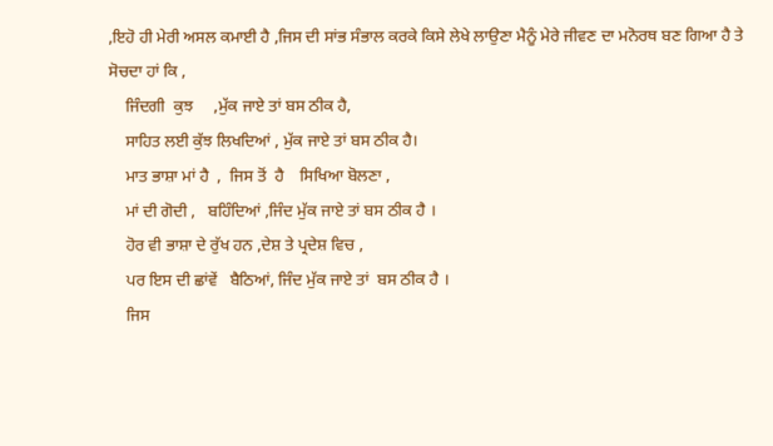,ਇਹੋ ਹੀ ਮੇਰੀ ਅਸਲ ਕਮਾਈ ਹੈ ,ਜਿਸ ਦੀ ਸਾਂਭ ਸੰਭਾਲ ਕਰਕੇ ਕਿਸੇ ਲੇਖੇ ਲਾਉਣਾ ਮੈਨੂੰ ਮੇਰੇ ਜੀਵਣ ਦਾ ਮਨੋਰਥ ਬਣ ਗਿਆ ਹੈ ਤੇ ਸੋਚਦਾ ਹਾਂ ਕਿ ,
    ਜਿੰਦਗੀ  ਕੁਝ     ,ਮੁੱਕ ਜਾਏ ਤਾਂ ਬਸ ਠੀਕ ਹੈ,
    ਸਾਹਿਤ ਲਈ ਕੁੱਝ ਲਿਖਦਿਆਂ , ਮੁੱਕ ਜਾਏ ਤਾਂ ਬਸ ਠੀਕ ਹੈ।
    ਮਾਤ ਭਾਸ਼ਾ ਮਾਂ ਹੈ  ,  ਜਿਸ ਤੋਂ  ਹੈ    ਸਿਖਿਆ ਬੋਲਣਾ ,
    ਮਾਂ ਦੀ ਗੋਦੀ ,   ਬਹਿੰਦਿਆਂ ,ਜਿੰਦ ਮੁੱਕ ਜਾਏ ਤਾਂ ਬਸ ਠੀਕ ਹੈ ।
    ਹੋਰ ਵੀ ਭਾਸ਼ਾ ਦੇ ਰੁੱਖ ਹਨ ,ਦੇਸ਼ ਤੇ ਪ੍ਰਦੇਸ਼ ਵਿਚ ,
    ਪਰ ਇਸ ਦੀ ਛਾਂਵੇਂ   ਬੈਠਿਆਂ, ਜਿੰਦ ਮੁੱਕ ਜਾਏ ਤਾਂ  ਬਸ ਠੀਕ ਹੈ ।
    ਜਿਸ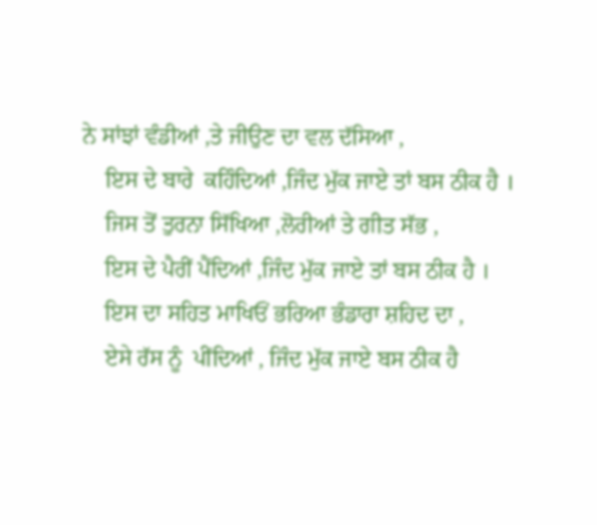ਨੇ ਸਾਂਝਾਂ ਵੰਡੀਆਂ ,ਤੇ ਜੀਉਣ ਦਾ ਵਲ ਦੱਸਿਆ ,
    ਇਸ ਦੇ ਬਾਰੇ  ਕਹਿੰਦਿਆਂ ,ਜਿੰਦ ਮੁੱਕ ਜਾਏ ਤਾਂ ਬਸ ਠੀਕ ਹੈ ।
    ਜਿਸ ਤੋਂ ਤੁਰਨਾ ਸਿੱਖਿਆ ,ਲੋਰੀਆਂ ਤੇ ਗੀਤ ਸੱਭ ,
    ਇਸ ਦੇ ਪੈਰੀਂ ਪੈਂਦਿਆਂ ,ਜਿੰਦ ਮੁੱਕ ਜਾਏ ਤਾਂ ਬਸ ਠੀਕ ਹੈ ।
    ਇਸ ਦਾ ਸਹਿਤ ਮਾਖਿਓਂ ਭਰਿਆ ਭੰਡਾਰਾ ਸ਼ਹਿਦ ਦਾ ,
    ਏਸੇ ਰੱਸ ਨੂੰ  ਪੀਂਦਿਆਂ , ਜਿੰਦ ਮੁੱਕ ਜਾਏ ਬਸ ਠੀਕ ਹੈ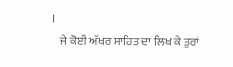।
    ਜੇ ਕੋਈ ਅੱਖਰ ਸਾਹਿਤ ਦਾ ਲਿਖ ਕੇ ਤੁਰਾਂ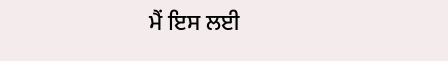ਮੈਂ ਇਸ ਲਈ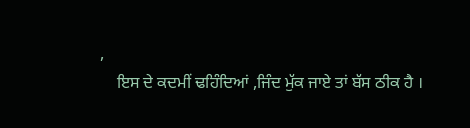,
    ਇਸ ਦੇ ਕਦਮੀਂ ਢਹਿੰਦਿਆਂ ,ਜਿੰਦ ਮੁੱਕ ਜਾਏ ਤਾਂ ਬੱਸ ਠੀਕ ਹੈ ।